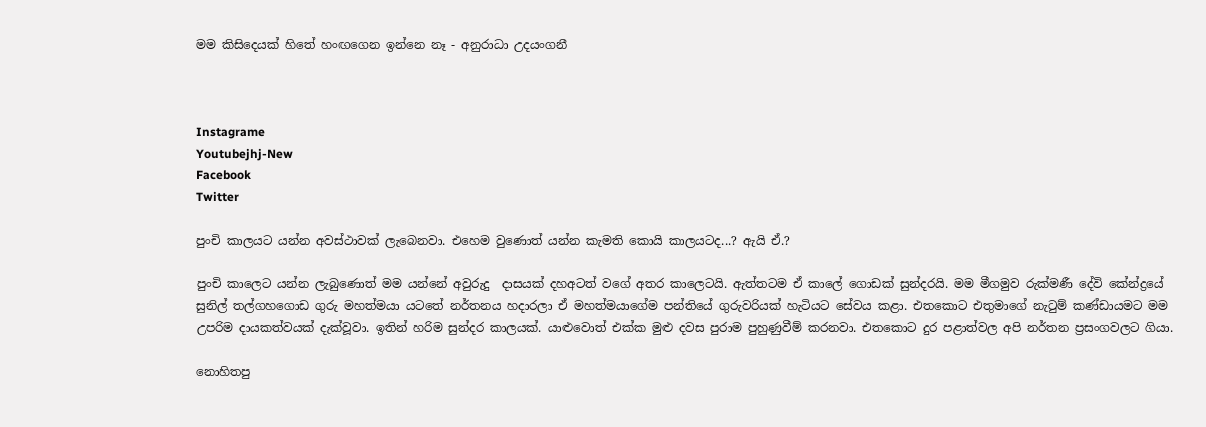මම කිසිදෙයක් හිතේ හංඟගෙන ඉන්නෙ නෑ - අනුරාධා උදයංගනී



Instagrame
Youtubejhj-New
Facebook
Twitter

පුංචි කාලයට යන්න අවස්ථාවක් ලැබෙනවා. එහෙම වුණොත් යන්න කැමති කොයි කාලයටද...? ඇයි ඒ.?

පුංචි කාලෙට යන්න ලැබුණොත් මම යන්නේ අවුරුදු  දාසයක් දහඅටත් වගේ අතර කාලෙටයි. ඇත්තටම ඒ කාලේ ගොඩක් සුන්දරයි. මම මීගමුව රුක්මණී දේවි කේන්ද්‍රයේ සුනිල් තල්ගහගොඩ ගුරු මහත්මයා යටතේ නර්තනය හදාරලා ඒ මහත්මයාගේම පන්තියේ ගුරුවරියක් හැටියට සේවය කළා. එතකොට එතුමාගේ නැටුම් කණ්ඩායමට මම උපරිම දායකත්වයක් දැක්වූවා. ඉතින් හරිම සුන්දර කාලයක්. යාළුවොත් එක්ක මුළු දවස පුරාම පුහුණුවීම් කරනවා. එතකොට දුර පළාත්වල අපි නර්තන ප්‍රසංගවලට ගියා.

නොහිතපු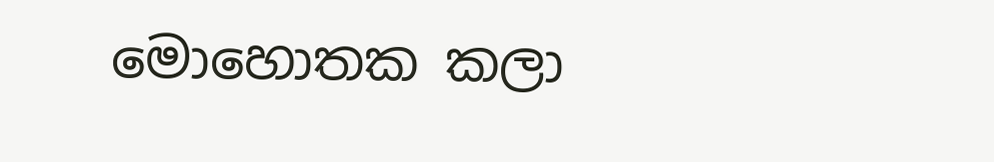මොහොතක කලා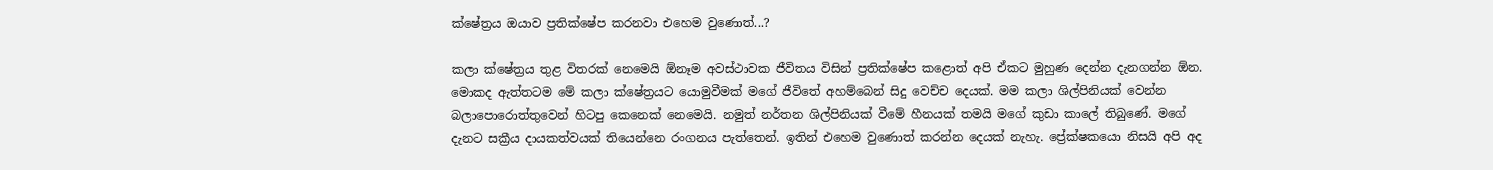ක්ෂේත්‍රය ඔයාව ප්‍රතික්ෂේප කරනවා එහෙම වුණොත්...?

කලා ක්ෂේත්‍රය තුළ විතරක් නෙමෙයි ඕනෑම අවස්ථාවක ජීවිතය විසින් ප්‍රතික්ෂේප කළොත් අපි ඒකට මුහුණ දෙන්න දැනගන්න ඕන. මොකද ඇත්තටම මේ කලා ක්ෂේත්‍රයට යොමුවීමක් මගේ ජීවිතේ අහම්බෙන් සිදු වෙච්ච දෙයක්. මම කලා ශිල්පිනියක් වෙන්න බලාපොරොත්තුවෙන් හිටපු කෙනෙක් නෙමෙයි. නමුත් නර්තන ශිල්පිනියක් වීමේ හීනයක් තමයි මගේ කුඩා කාලේ තිබුණේ. මගේ දැනට සක්‍රීය දායකත්වයක් තියෙන්නෙ රංගනය පැත්තෙන්. ඉතින් එහෙම වුණොත් කරන්න දෙයක් නැහැ. ප්‍රේක්ෂකයො නිසයි අපි අද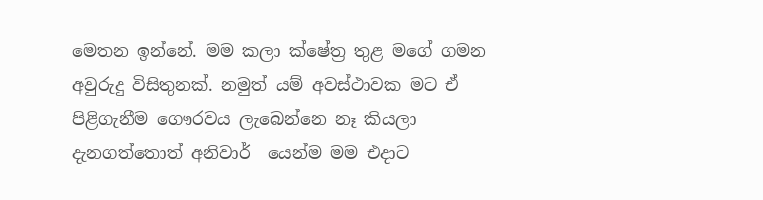මෙතන ඉන්නේ. මම කලා ක්ෂේත්‍ර තුළ මගේ ගමන අවුරුදු විසිතුනක්. නමුත් යම් අවස්ථාවක මට ඒ පිළිගැනීම ගෞරවය ලැබෙන්නෙ නෑ කියලා දැනගත්තොත් අනිවාර්  යෙන්ම මම එදාට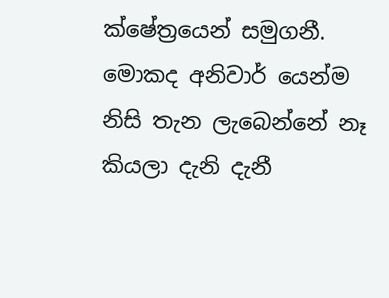ක්ෂේත්‍රයෙන් සමුගනී. මොකද අනිවාර් යෙන්ම  නිසි තැන ලැබෙන්නේ නෑ කියලා දැනි දැනී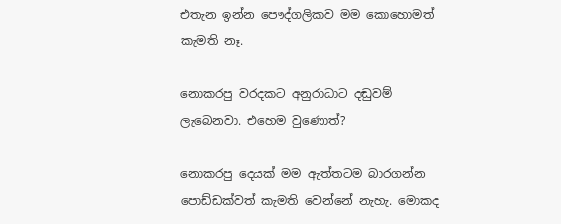එතැන ඉන්න පෞද්ගලිකව මම කොහොමත් කැමති නෑ.

නොකරපු වරදකට අනුරාධාට දඬුවම් ලැබෙනවා. එහෙම වුණොත්?

නොකරපු දෙයක් මම ඇත්තටම බාරගන්න පොඩ්ඩක්වත් කැමති වෙන්නේ නැහැ. මොකද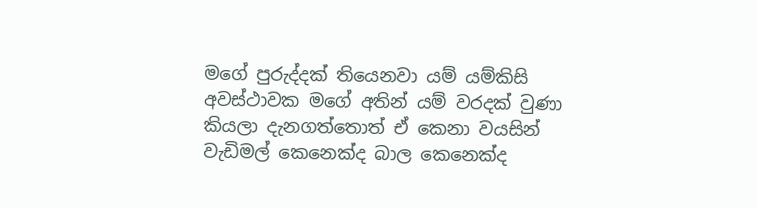මගේ පුරුද්දක් තියෙනවා යම් යම්කිසි අවස්ථාවක මගේ අතින් යම් වරදක් වුණා කියලා දැනගත්තොත් ඒ කෙනා වයසින් වැඩිමල් කෙනෙක්ද බාල කෙනෙක්ද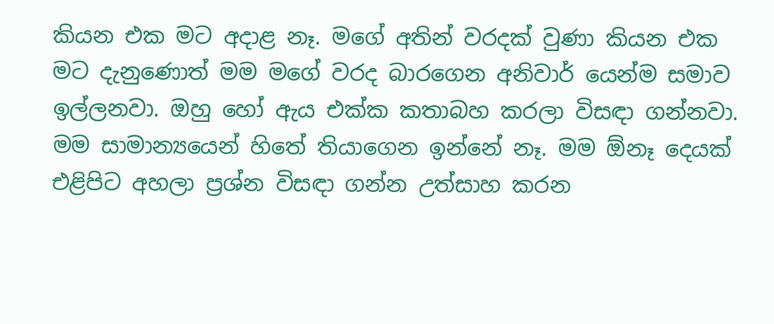කියන එක මට අදාළ නෑ. මගේ අතින් වරදක් වුණා කියන එක මට දැනුණොත් මම මගේ වරද බාරගෙන අනිවාර් යෙන්ම සමාව ඉල්ලනවා. ඔහු හෝ ඇය එක්ක කතාබහ කරලා විසඳා ගන්නවා. මම සාමාන්‍යයෙන් හිතේ තියාගෙන ඉන්නේ නෑ. මම ඕනෑ දෙයක් එළිපිට අහලා ප්‍රශ්න විසඳා ගන්න උත්සාහ කරන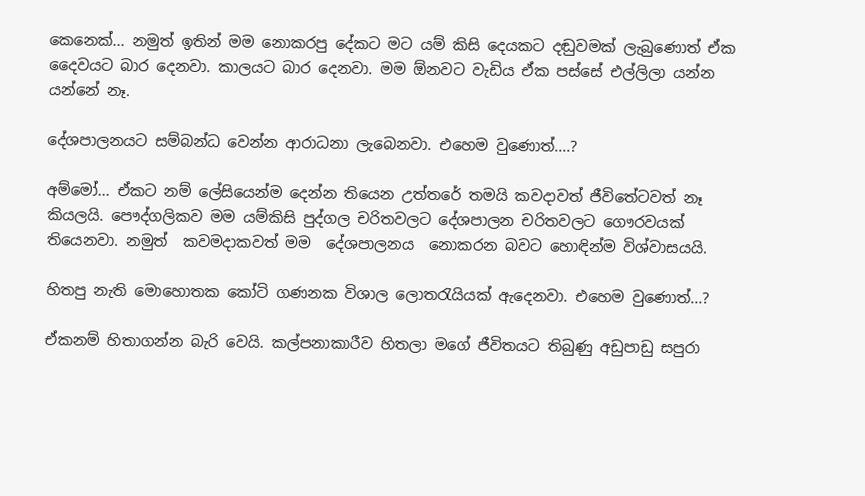කෙනෙක්... නමුත් ඉතින් මම නොකරපු දේකට මට යම් කිසි දෙයකට දඬුවමක් ලැබුණොත් ඒක දෛවයට බාර දෙනවා. කාලයට බාර දෙනවා. මම ඕනවට වැඩිය ඒක පස්සේ එල්ලිලා යන්න යන්නේ නෑ.

දේශපාලනයට සම්බන්ධ වෙන්න ආරාධනා ලැබෙනවා. එහෙම වුණොත්....?

අම්මෝ... ඒකට නම් ලේසියෙන්ම දෙන්න තියෙන උත්තරේ තමයි කවදාවත් ජීවිතේටවත් නෑ කියලයි. පෞද්ගලිකව මම යම්කිසි පුද්ගල චරිතවලට දේශපාලන චරිතවලට ගෞරවයක් තියෙනවා. නමුත්  කවමදාකවත් මම  දේශපාලනය  නොකරන බවට හොඳින්ම විශ්වාසයයි.

හිතපු නැති මොහොතක කෝටි ගණනක විශාල ලොතරැයියක් ඇදෙනවා. එහෙම වුණොත්...?

ඒකනම් හිතාගන්න බැරි වෙයි. කල්පනාකාරීව හිතලා මගේ ජීවිතයට තිබුණු අඩුපාඩු සපුරා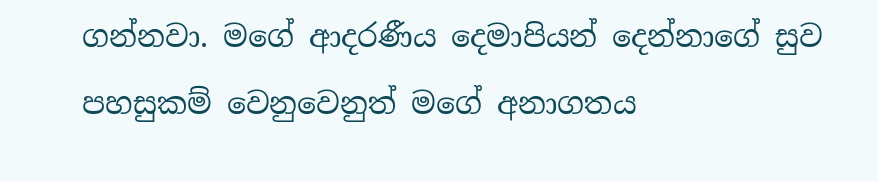ගන්නවා. මගේ ආදරණීය දෙමාපියන් දෙන්නාගේ සුව පහසුකම් වෙනුවෙනුත් මගේ අනාගතය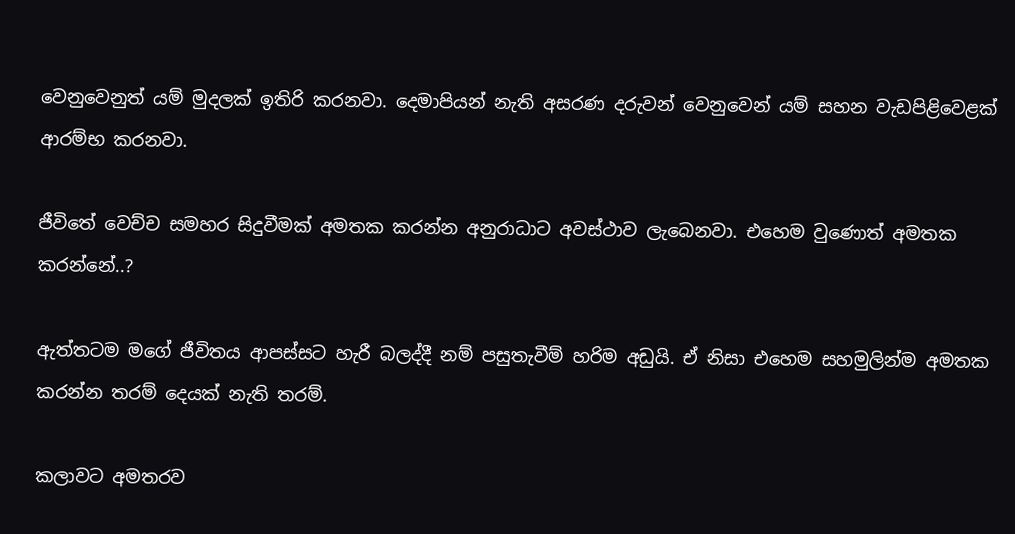වෙනුවෙනුත් යම් මුදලක් ඉතිරි කරනවා. දෙමාපියන් නැති අසරණ දරුවන් වෙනුවෙන් යම් සහන වැඩපිළිවෙළක් ආරම්භ කරනවා.

ජීවිතේ වෙච්ච සමහර සිදුවීමක් අමතක කරන්න අනුරාධාට අවස්ථාව ලැබෙනවා. එහෙම වුණොත් අමතක කරන්නේ..?

ඇත්තටම මගේ ජීවිතය ආපස්සට හැරී බලද්දී නම් පසුතැවීම් හරිම අඩුයි. ඒ නිසා එහෙම සහමුලින්ම අමතක කරන්න තරම් දෙයක් නැති තරම්.

කලාවට අමතරව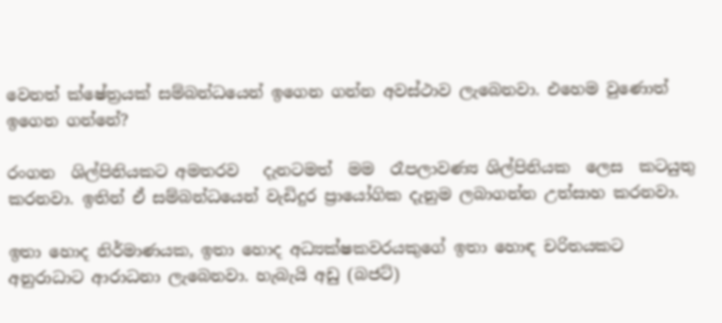වෙනත් ක්ෂේත්‍රයක් සම්බන්ධයෙන් ඉගෙන ගන්න අවස්ථාව ලැබෙනවා. එහෙම වුණොත් ඉගෙන ගන්නේ?

රංගන  ශිල්පිනියකට අමතරව   දැනටමත්  මම  රෑපලාවණ්‍ය ශිල්පිනියක  ලෙස  කටයුතු කරනවා. ඉතින් ඒ සම්බන්ධයෙන් වැඩිදුර ප්‍රායෝගික දැනුම ලබාගන්න උත්සාහ කරනවා.

ඉතා හොද නිර්මාණයක, ඉතා හොද අධ්‍යක්ෂකවරයකුගේ ඉතා හොඳ චරිතයකට අනුරාධාට ආරාධනා ලැබෙනවා. හැබැයි අඩු (බජට්)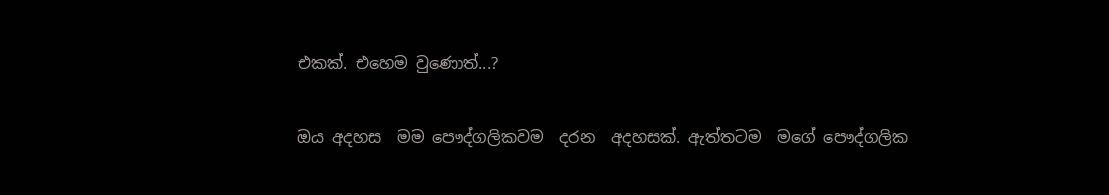එකක්. එහෙම වුණොත්...?

ඔය අදහස  මම පෞද්ගලිකවම  දරන  අදහසක්. ඇත්තටම  මගේ පෞද්ගලික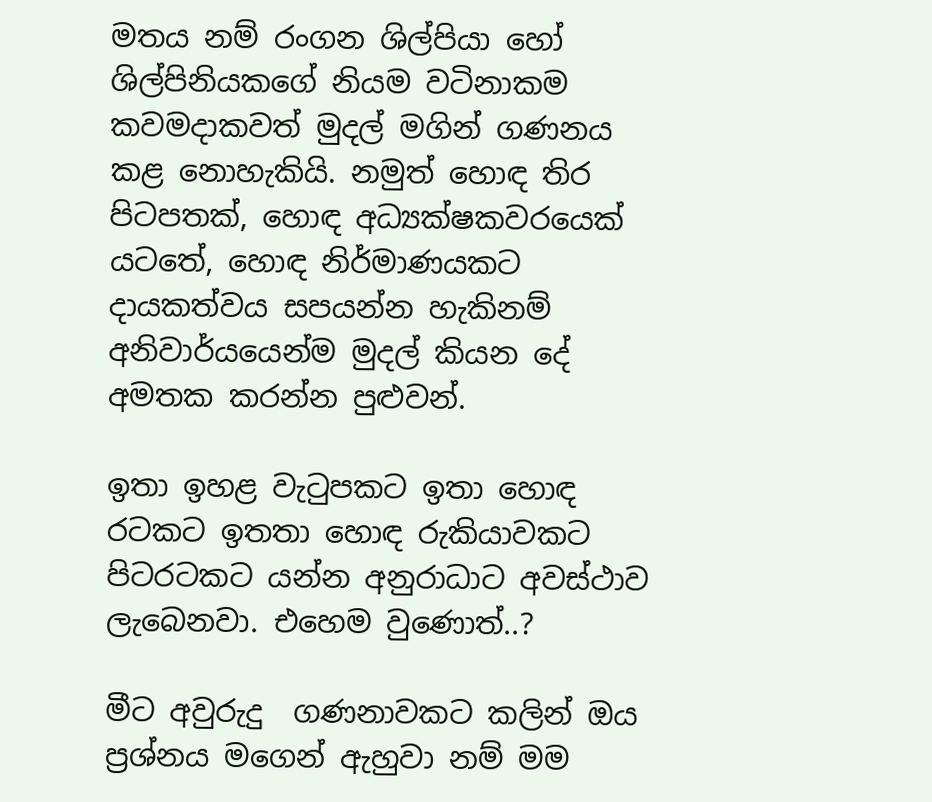මතය නම් රංගන ශිල්පියා හෝ ශිල්පිනියකගේ නියම වටිනාකම කවමදාකවත් මුදල් මගින් ගණනය කළ නොහැකියි. නමුත් හොඳ තිර පිටපතක්, හොඳ අධ්‍යක්ෂකවරයෙක් යටතේ, හොඳ නිර්මාණයකට දායකත්වය සපයන්න හැකිනම් අනිවාර්යයෙන්ම මුදල් කියන දේ අමතක කරන්න පුළුවන්.

ඉතා ඉහළ වැටුපකට ඉතා හොඳ රටකට ඉතතා හොඳ රුකියාවකට පිටරටකට යන්න අනුරාධාට අවස්ථාව ලැබෙනවා. එහෙම වුණොත්..?

මීට අවුරුදු  ගණනාවකට කලින් ඔය ප්‍රශ්නය මගෙන් ඇහුවා නම් මම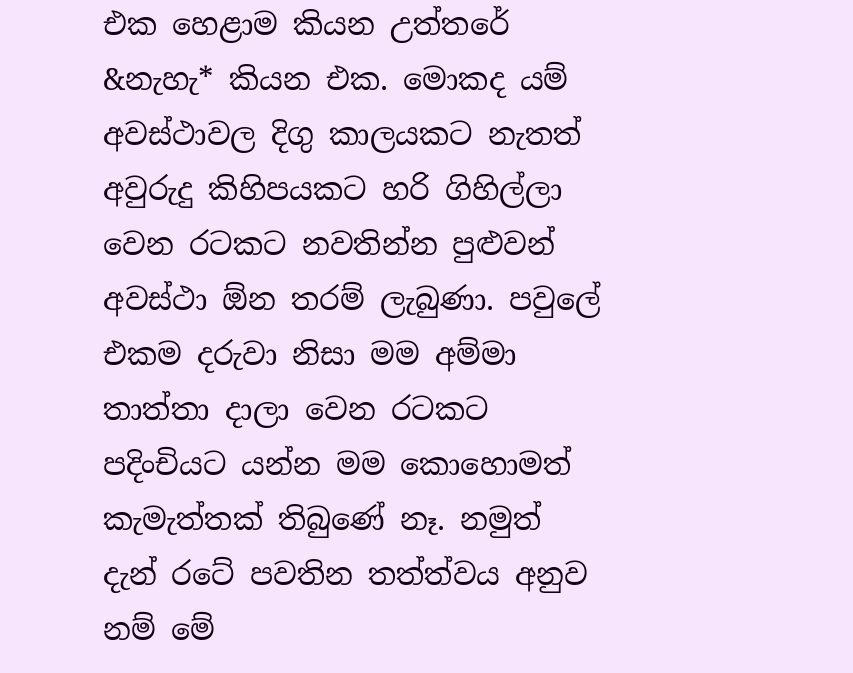එක හෙළාම කියන උත්තරේ &නැහැ* කියන එක. මොකද යම් අවස්ථාවල දිගු කාලයකට නැතත් අවුරුදු කිහිපයකට හරි ගිහිල්ලා වෙන රටකට නවතින්න පුළුවන් අවස්ථා ඕන තරම් ලැබුණා. පවුලේ එකම දරුවා නිසා මම අම්මා තාත්තා දාලා වෙන රටකට පදිංචියට යන්න මම කොහොමත් කැමැත්තක් තිබුණේ නෑ. නමුත් දැන් රටේ පවතින තත්ත්වය අනුව නම් මේ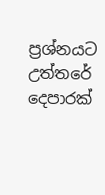ප්‍රශ්නයට උත්තරේ දෙපාරක්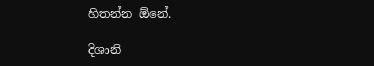හිතන්න ඕනේ.

දිශානි